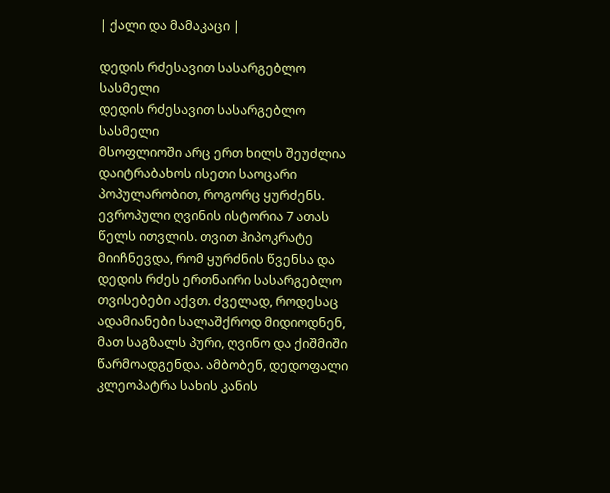| ქალი და მამაკაცი |

დედის რძესავით სასარგებლო სასმელი
დედის რძესავით სასარგებლო სასმელი
მსოფლიოში არც ერთ ხილს შეუძლია დაიტრაბახოს ისეთი საოცარი პოპულარობით, როგორც ყურძენს. ევროპული ღვინის ისტორია 7 ათას წელს ითვლის. თვით ჰიპოკრატე მიიჩნევდა, რომ ყურძნის წვენსა და დედის რძეს ერთნაირი სასარგებლო თვისებები აქვთ. ძველად, როდესაც ადამიანები სალაშქროდ მიდიოდნენ, მათ საგზალს პური, ღვინო და ქიშმიში წარმოადგენდა. ამბობენ, დედოფალი კლეოპატრა სახის კანის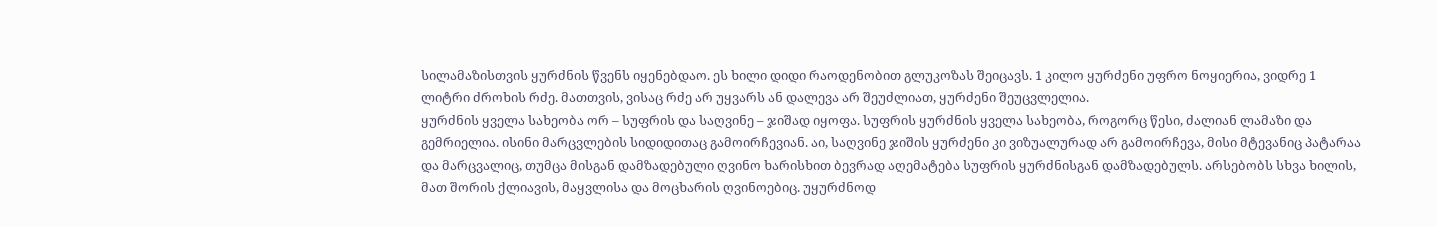სილამაზისთვის ყურძნის წვენს იყენებდაო. ეს ხილი დიდი რაოდენობით გლუკოზას შეიცავს. 1 კილო ყურძენი უფრო ნოყიერია, ვიდრე 1 ლიტრი ძროხის რძე. მათთვის, ვისაც რძე არ უყვარს ან დალევა არ შეუძლიათ, ყურძენი შეუცვლელია.
ყურძნის ყველა სახეობა ორ – სუფრის და საღვინე – ჯიშად იყოფა. სუფრის ყურძნის ყველა სახეობა, როგორც წესი, ძალიან ლამაზი და გემრიელია. ისინი მარცვლების სიდიდითაც გამოირჩევიან. აი, საღვინე ჯიშის ყურძენი კი ვიზუალურად არ გამოირჩევა, მისი მტევანიც პატარაა და მარცვალიც, თუმცა მისგან დამზადებული ღვინო ხარისხით ბევრად აღემატება სუფრის ყურძნისგან დამზადებულს. არსებობს სხვა ხილის, მათ შორის ქლიავის, მაყვლისა და მოცხარის ღვინოებიც. უყურძნოდ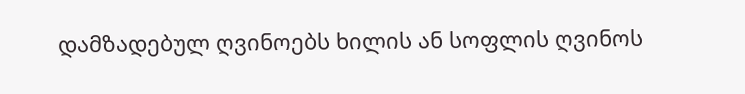დამზადებულ ღვინოებს ხილის ან სოფლის ღვინოს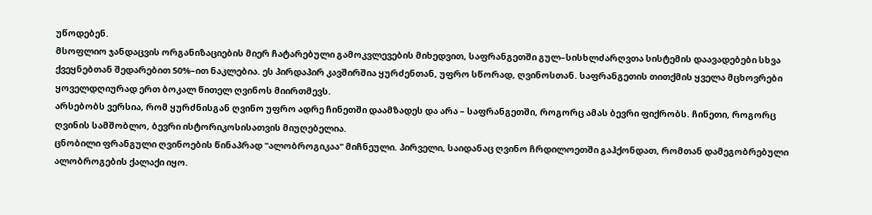უწოდებენ.
მსოფლიო ჯანდაცვის ორგანიზაციების მიერ ჩატარებული გამოკვლევების მიხედვით, საფრანგეთში გულ–სისხლძარღვთა სისტემის დაავადებები სხვა ქვეყნებთან შედარებით 50%–ით ნაკლებია. ეს პირდაპირ კავშირშია ყურძენთან, უფრო სწორად, ღვინოსთან. საფრანგეთის თითქმის ყველა მცხოვრები ყოველდღიურად ერთ ბოკალ წითელ ღვინოს მიირთმევს.
არსებობს ვერსია, რომ ყურძნისგან ღვინო უფრო ადრე ჩინეთში დაამზადეს და არა – საფრანგეთში, როგორც ამას ბევრი ფიქრობს. ჩინეთი, როგორც ღვინის სამშობლო, ბევრი ისტორიკოსისათვის მიუღებელია.
ცნობილი ფრანგული ღვინოების წინაპრად "ალობროგიკაა" მიჩნეული. პირველი, საიდანაც ღვინო ჩრდილოეთში გაჰქონდათ, რომთან დამეგობრებული ალობროგების ქალაქი იყო.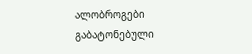ალობროგები გაბატონებული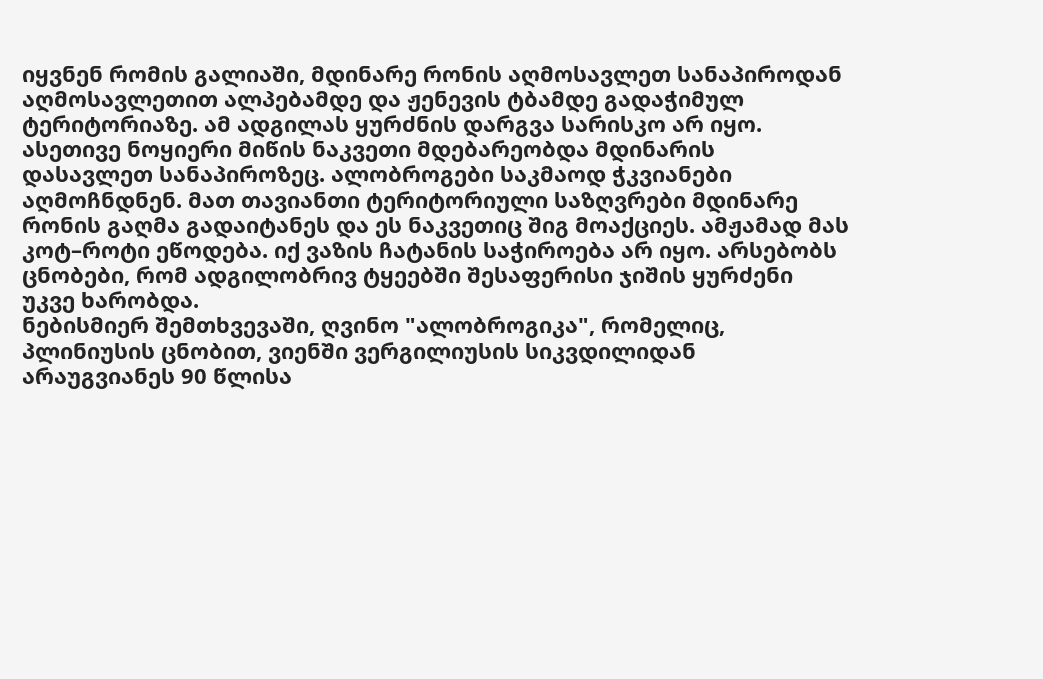იყვნენ რომის გალიაში, მდინარე რონის აღმოსავლეთ სანაპიროდან აღმოსავლეთით ალპებამდე და ჟენევის ტბამდე გადაჭიმულ ტერიტორიაზე. ამ ადგილას ყურძნის დარგვა სარისკო არ იყო. ასეთივე ნოყიერი მიწის ნაკვეთი მდებარეობდა მდინარის დასავლეთ სანაპიროზეც. ალობროგები საკმაოდ ჭკვიანები აღმოჩნდნენ. მათ თავიანთი ტერიტორიული საზღვრები მდინარე რონის გაღმა გადაიტანეს და ეს ნაკვეთიც შიგ მოაქციეს. ამჟამად მას კოტ–როტი ეწოდება. იქ ვაზის ჩატანის საჭიროება არ იყო. არსებობს ცნობები, რომ ადგილობრივ ტყეებში შესაფერისი ჯიშის ყურძენი უკვე ხარობდა.
ნებისმიერ შემთხვევაში, ღვინო "ალობროგიკა", რომელიც, პლინიუსის ცნობით, ვიენში ვერგილიუსის სიკვდილიდან არაუგვიანეს 90 წლისა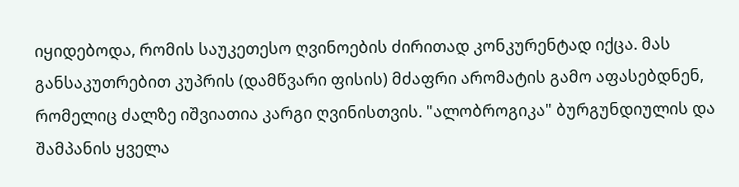იყიდებოდა, რომის საუკეთესო ღვინოების ძირითად კონკურენტად იქცა. მას განსაკუთრებით კუპრის (დამწვარი ფისის) მძაფრი არომატის გამო აფასებდნენ, რომელიც ძალზე იშვიათია კარგი ღვინისთვის. "ალობროგიკა" ბურგუნდიულის და შამპანის ყველა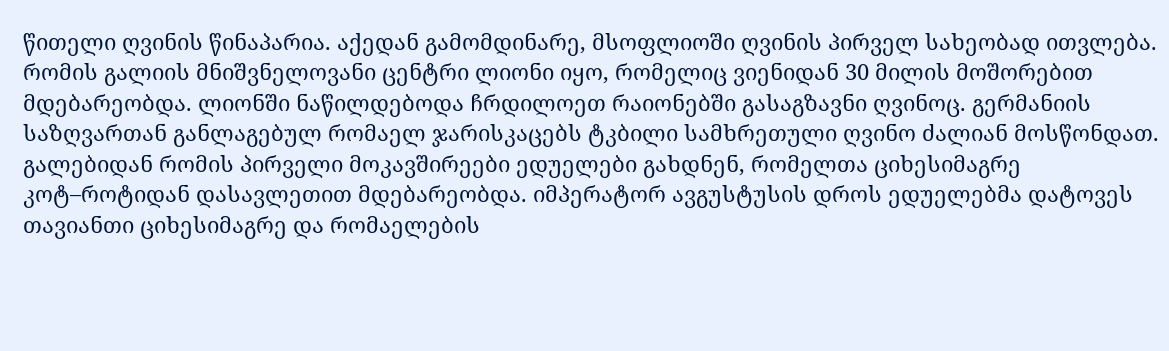წითელი ღვინის წინაპარია. აქედან გამომდინარე, მსოფლიოში ღვინის პირველ სახეობად ითვლება.
რომის გალიის მნიშვნელოვანი ცენტრი ლიონი იყო, რომელიც ვიენიდან 30 მილის მოშორებით მდებარეობდა. ლიონში ნაწილდებოდა ჩრდილოეთ რაიონებში გასაგზავნი ღვინოც. გერმანიის საზღვართან განლაგებულ რომაელ ჯარისკაცებს ტკბილი სამხრეთული ღვინო ძალიან მოსწონდათ.
გალებიდან რომის პირველი მოკავშირეები ედუელები გახდნენ, რომელთა ციხესიმაგრე კოტ–როტიდან დასავლეთით მდებარეობდა. იმპერატორ ავგუსტუსის დროს ედუელებმა დატოვეს თავიანთი ციხესიმაგრე და რომაელების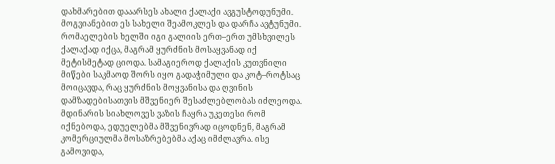დახმარებით დააარსეს ახალი ქალაქი ავგუსტოდუნუმი. მოგვიანებით ეს სახელი შეამოკლეს და დარჩა ავტუნუმი. რომაელების ხელში იგი გალიის ერთ–ერთ უმსხვილეს ქალაქად იქცა, მაგრამ ყურძნის მოსაყვანად იქ მეტისმეტად ციოდა. სამაგიეროდ ქალაქის კუთვნილი მიწები საკმაოდ შორს იყო გადაჭიმული და კოტ–როტსაც მოიცავდა, რაც ყურძნის მოყვანისა და ღვინის დამზადებისათვის მშვენიერ შესაძლებლობას იძლეოდა.
მდინარის სიახლოვეს ვაზის ჩაყრა უკეთესი რომ იქნებოდა, ედუელებმა მშვენივრად იცოდნენ, მაგრამ კომერციულმა მოსაზრებებმა აქაც იმძლავრა. ისე გამოვიდა,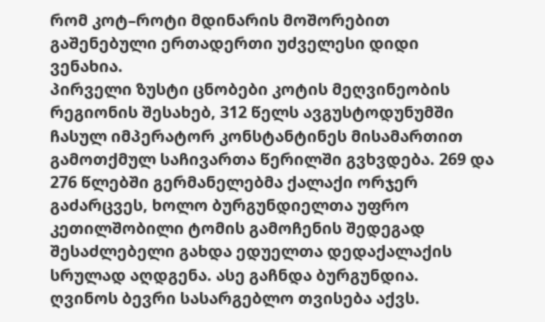რომ კოტ–როტი მდინარის მოშორებით გაშენებული ერთადერთი უძველესი დიდი ვენახია.
პირველი ზუსტი ცნობები კოტის მეღვინეობის რეგიონის შესახებ, 312 წელს ავგუსტოდუნუმში ჩასულ იმპერატორ კონსტანტინეს მისამართით გამოთქმულ საჩივართა წერილში გვხვდება. 269 და 276 წლებში გერმანელებმა ქალაქი ორჯერ გაძარცვეს, ხოლო ბურგუნდიელთა უფრო კეთილშობილი ტომის გამოჩენის შედეგად შესაძლებელი გახდა ედუელთა დედაქალაქის სრულად აღდგენა. ასე გაჩნდა ბურგუნდია.
ღვინოს ბევრი სასარგებლო თვისება აქვს.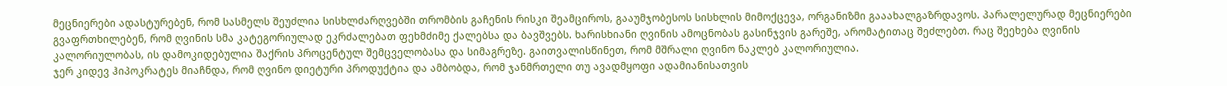მეცნიერები ადასტურებენ, რომ სასმელს შეუძლია სისხლძარღვებში თრომბის გაჩენის რისკი შეამციროს, გააუმჯობესოს სისხლის მიმოქცევა, ორგანიზმი გააახალგაზრდავოს. პარალელურად მეცნიერები გვაფრთხილებენ, რომ ღვინის სმა კატეგორიულად ეკრძალებათ ფეხმძიმე ქალებსა და ბავშვებს. ხარისხიანი ღვინის ამოცნობას გასინჯვის გარეშე, არომატითაც შეძლებთ. რაც შეეხება ღვინის კალორიულობას, ის დამოკიდებულია შაქრის პროცენტულ შემცველობასა და სიმაგრეზე. გაითვალისწინეთ, რომ მშრალი ღვინო ნაკლებ კალორიულია.
ჯერ კიდევ ჰიპოკრატეს მიაჩნდა, რომ ღვინო დიეტური პროდუქტია და ამბობდა, რომ ჯანმრთელი თუ ავადმყოფი ადამიანისათვის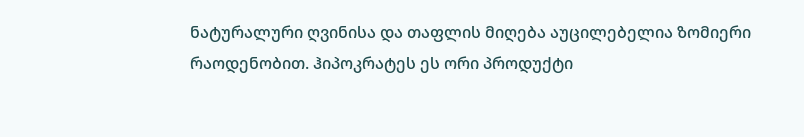ნატურალური ღვინისა და თაფლის მიღება აუცილებელია ზომიერი რაოდენობით. ჰიპოკრატეს ეს ორი პროდუქტი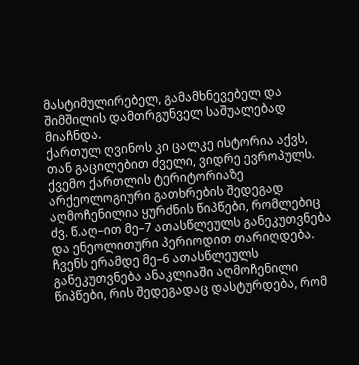მასტიმულირებელ, გამამხნევებელ და შიმშილის დამთრგუნველ საშუალებად მიაჩნდა.
ქართულ ღვინოს კი ცალკე ისტორია აქვს, თან გაცილებით ძველი, ვიდრე ევროპულს. ქვემო ქართლის ტერიტორიაზე არქეოლოგიური გათხრების შედეგად აღმოჩენილია ყურძნის წიპწები, რომლებიც ძვ. წ.აღ–ით მე–7 ათასწლეულს განეკუთვნება და ენეოლითური პერიოდით თარიღდება. ჩვენს ერამდე მე–6 ათასწლეულს განეკუთვნება ანაკლიაში აღმოჩენილი წიპწები, რის შედეგადაც დასტურდება, რომ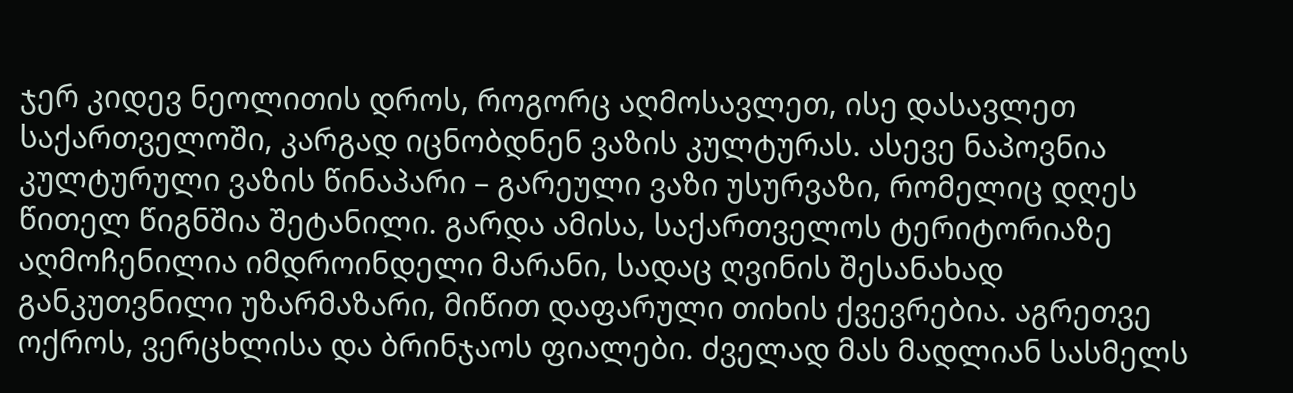ჯერ კიდევ ნეოლითის დროს, როგორც აღმოსავლეთ, ისე დასავლეთ საქართველოში, კარგად იცნობდნენ ვაზის კულტურას. ასევე ნაპოვნია კულტურული ვაზის წინაპარი – გარეული ვაზი უსურვაზი, რომელიც დღეს წითელ წიგნშია შეტანილი. გარდა ამისა, საქართველოს ტერიტორიაზე აღმოჩენილია იმდროინდელი მარანი, სადაც ღვინის შესანახად განკუთვნილი უზარმაზარი, მიწით დაფარული თიხის ქვევრებია. აგრეთვე ოქროს, ვერცხლისა და ბრინჯაოს ფიალები. ძველად მას მადლიან სასმელს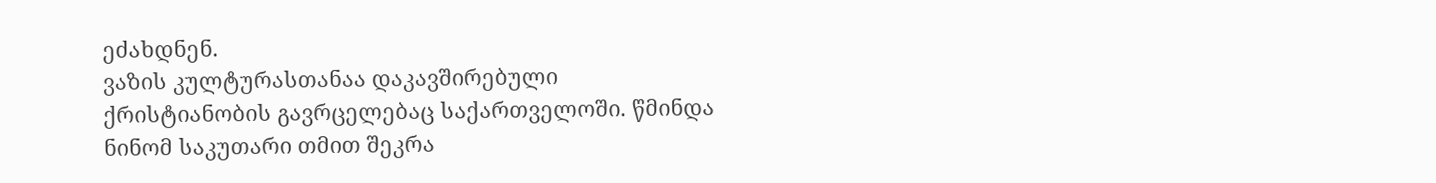ეძახდნენ.
ვაზის კულტურასთანაა დაკავშირებული ქრისტიანობის გავრცელებაც საქართველოში. წმინდა ნინომ საკუთარი თმით შეკრა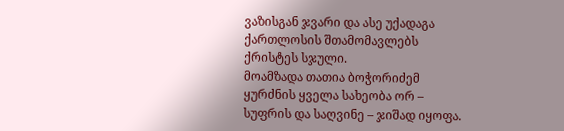ვაზისგან ჯვარი და ასე უქადაგა ქართლოსის შთამომავლებს ქრისტეს სჯული.
მოამზადა თათია ბოჭორიძემ
ყურძნის ყველა სახეობა ორ – სუფრის და საღვინე – ჯიშად იყოფა.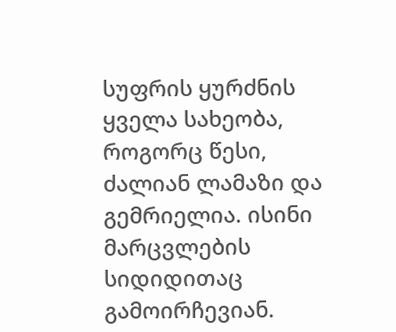სუფრის ყურძნის ყველა სახეობა, როგორც წესი, ძალიან ლამაზი და გემრიელია. ისინი მარცვლების სიდიდითაც გამოირჩევიან.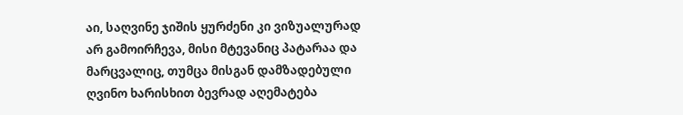აი, საღვინე ჯიშის ყურძენი კი ვიზუალურად არ გამოირჩევა, მისი მტევანიც პატარაა და მარცვალიც, თუმცა მისგან დამზადებული ღვინო ხარისხით ბევრად აღემატება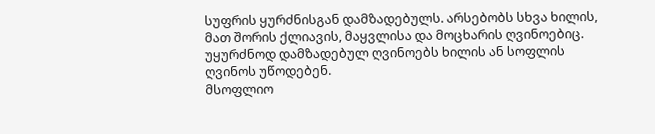სუფრის ყურძნისგან დამზადებულს. არსებობს სხვა ხილის, მათ შორის ქლიავის, მაყვლისა და მოცხარის ღვინოებიც. უყურძნოდ დამზადებულ ღვინოებს ხილის ან სოფლის ღვინოს უწოდებენ.
მსოფლიო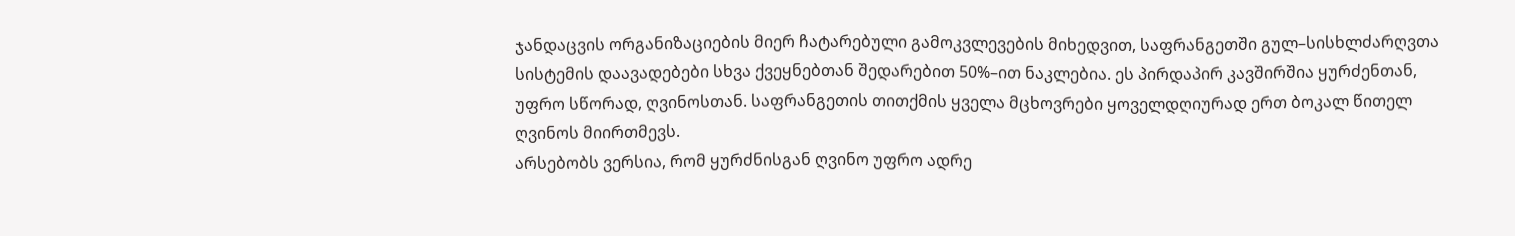ჯანდაცვის ორგანიზაციების მიერ ჩატარებული გამოკვლევების მიხედვით, საფრანგეთში გულ–სისხლძარღვთა სისტემის დაავადებები სხვა ქვეყნებთან შედარებით 50%–ით ნაკლებია. ეს პირდაპირ კავშირშია ყურძენთან, უფრო სწორად, ღვინოსთან. საფრანგეთის თითქმის ყველა მცხოვრები ყოველდღიურად ერთ ბოკალ წითელ ღვინოს მიირთმევს.
არსებობს ვერსია, რომ ყურძნისგან ღვინო უფრო ადრე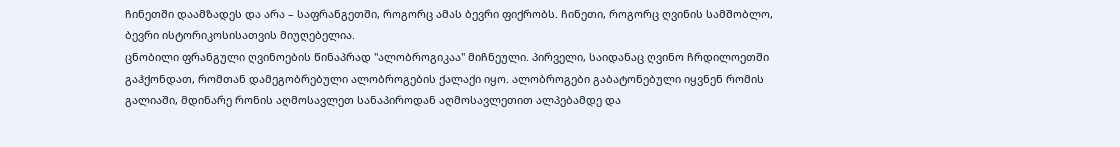ჩინეთში დაამზადეს და არა – საფრანგეთში, როგორც ამას ბევრი ფიქრობს. ჩინეთი, როგორც ღვინის სამშობლო, ბევრი ისტორიკოსისათვის მიუღებელია.
ცნობილი ფრანგული ღვინოების წინაპრად "ალობროგიკაა" მიჩნეული. პირველი, საიდანაც ღვინო ჩრდილოეთში გაჰქონდათ, რომთან დამეგობრებული ალობროგების ქალაქი იყო. ალობროგები გაბატონებული იყვნენ რომის გალიაში, მდინარე რონის აღმოსავლეთ სანაპიროდან აღმოსავლეთით ალპებამდე და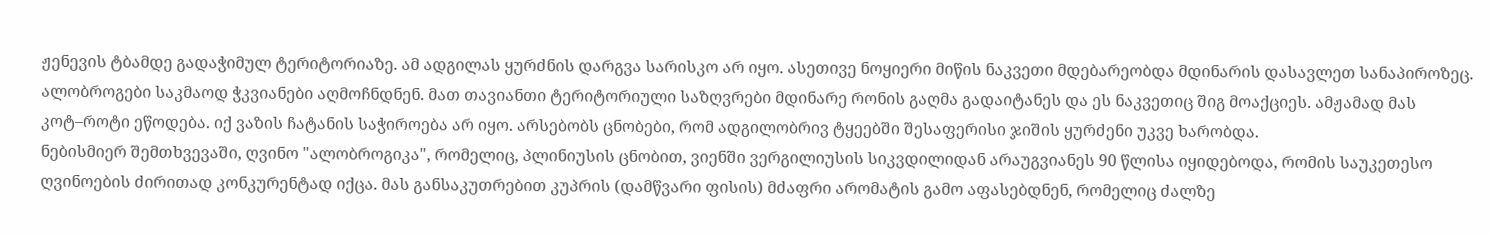ჟენევის ტბამდე გადაჭიმულ ტერიტორიაზე. ამ ადგილას ყურძნის დარგვა სარისკო არ იყო. ასეთივე ნოყიერი მიწის ნაკვეთი მდებარეობდა მდინარის დასავლეთ სანაპიროზეც. ალობროგები საკმაოდ ჭკვიანები აღმოჩნდნენ. მათ თავიანთი ტერიტორიული საზღვრები მდინარე რონის გაღმა გადაიტანეს და ეს ნაკვეთიც შიგ მოაქციეს. ამჟამად მას კოტ–როტი ეწოდება. იქ ვაზის ჩატანის საჭიროება არ იყო. არსებობს ცნობები, რომ ადგილობრივ ტყეებში შესაფერისი ჯიშის ყურძენი უკვე ხარობდა.
ნებისმიერ შემთხვევაში, ღვინო "ალობროგიკა", რომელიც, პლინიუსის ცნობით, ვიენში ვერგილიუსის სიკვდილიდან არაუგვიანეს 90 წლისა იყიდებოდა, რომის საუკეთესო ღვინოების ძირითად კონკურენტად იქცა. მას განსაკუთრებით კუპრის (დამწვარი ფისის) მძაფრი არომატის გამო აფასებდნენ, რომელიც ძალზე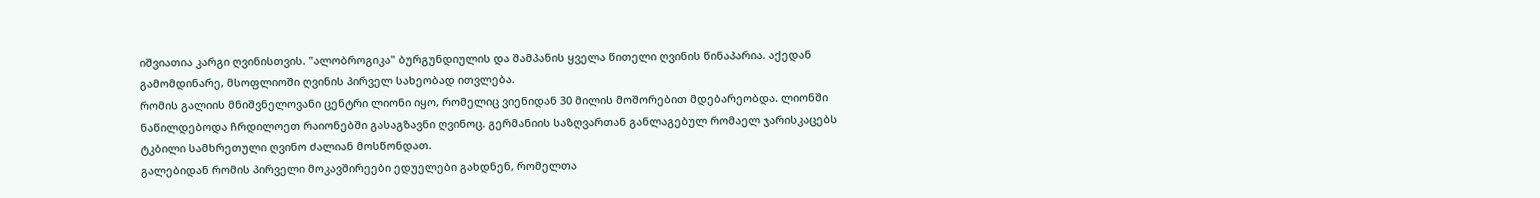იშვიათია კარგი ღვინისთვის. "ალობროგიკა" ბურგუნდიულის და შამპანის ყველა წითელი ღვინის წინაპარია. აქედან გამომდინარე, მსოფლიოში ღვინის პირველ სახეობად ითვლება.
რომის გალიის მნიშვნელოვანი ცენტრი ლიონი იყო, რომელიც ვიენიდან 30 მილის მოშორებით მდებარეობდა. ლიონში ნაწილდებოდა ჩრდილოეთ რაიონებში გასაგზავნი ღვინოც. გერმანიის საზღვართან განლაგებულ რომაელ ჯარისკაცებს ტკბილი სამხრეთული ღვინო ძალიან მოსწონდათ.
გალებიდან რომის პირველი მოკავშირეები ედუელები გახდნენ, რომელთა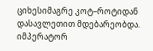ციხესიმაგრე კოტ–როტიდან დასავლეთით მდებარეობდა. იმპერატორ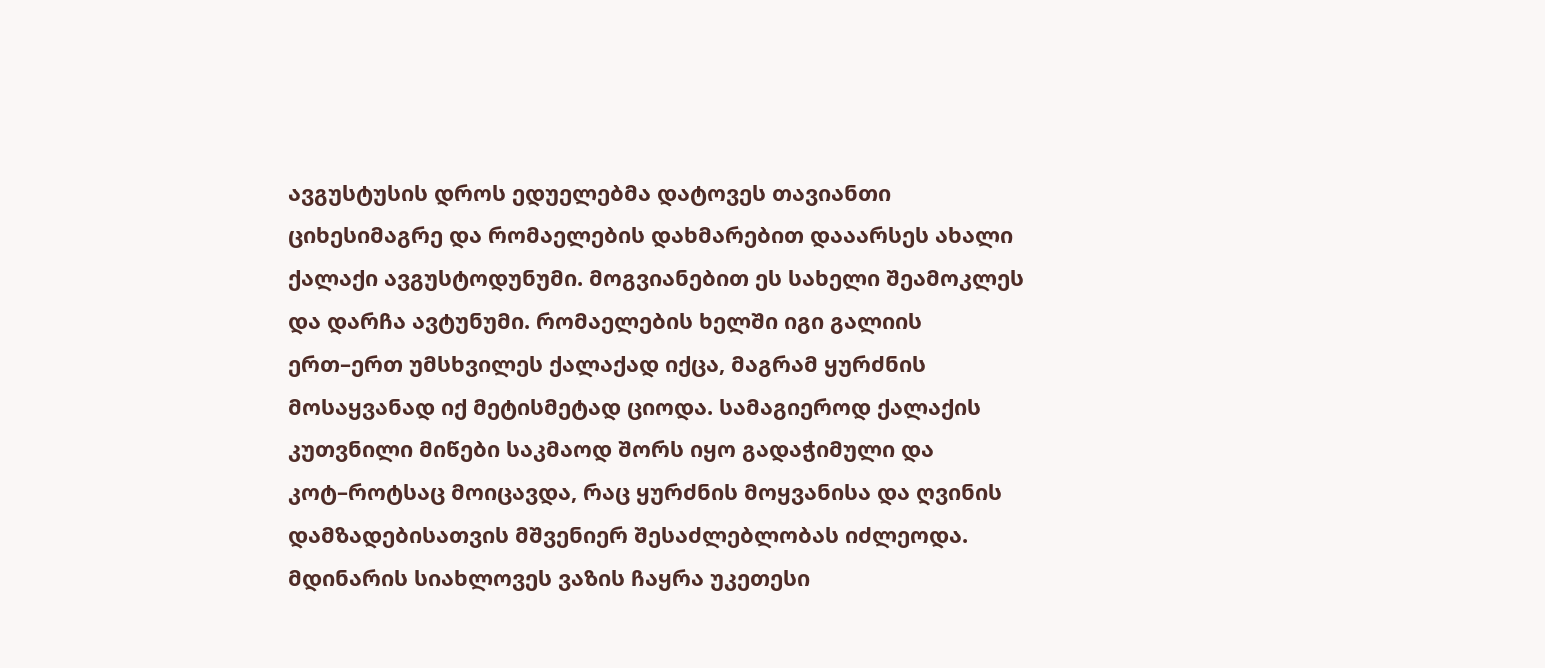ავგუსტუსის დროს ედუელებმა დატოვეს თავიანთი ციხესიმაგრე და რომაელების დახმარებით დააარსეს ახალი ქალაქი ავგუსტოდუნუმი. მოგვიანებით ეს სახელი შეამოკლეს და დარჩა ავტუნუმი. რომაელების ხელში იგი გალიის ერთ–ერთ უმსხვილეს ქალაქად იქცა, მაგრამ ყურძნის მოსაყვანად იქ მეტისმეტად ციოდა. სამაგიეროდ ქალაქის კუთვნილი მიწები საკმაოდ შორს იყო გადაჭიმული და კოტ–როტსაც მოიცავდა, რაც ყურძნის მოყვანისა და ღვინის დამზადებისათვის მშვენიერ შესაძლებლობას იძლეოდა.
მდინარის სიახლოვეს ვაზის ჩაყრა უკეთესი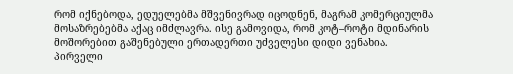რომ იქნებოდა, ედუელებმა მშვენივრად იცოდნენ, მაგრამ კომერციულმა მოსაზრებებმა აქაც იმძლავრა. ისე გამოვიდა, რომ კოტ–როტი მდინარის მოშორებით გაშენებული ერთადერთი უძველესი დიდი ვენახია.
პირველი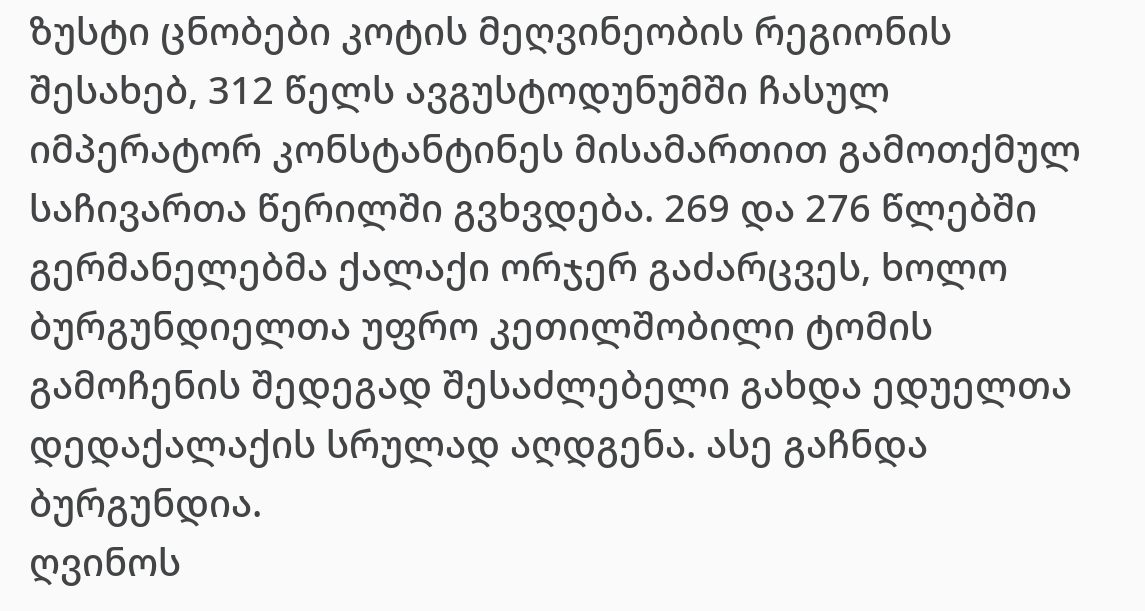ზუსტი ცნობები კოტის მეღვინეობის რეგიონის შესახებ, 312 წელს ავგუსტოდუნუმში ჩასულ იმპერატორ კონსტანტინეს მისამართით გამოთქმულ საჩივართა წერილში გვხვდება. 269 და 276 წლებში გერმანელებმა ქალაქი ორჯერ გაძარცვეს, ხოლო ბურგუნდიელთა უფრო კეთილშობილი ტომის გამოჩენის შედეგად შესაძლებელი გახდა ედუელთა დედაქალაქის სრულად აღდგენა. ასე გაჩნდა ბურგუნდია.
ღვინოს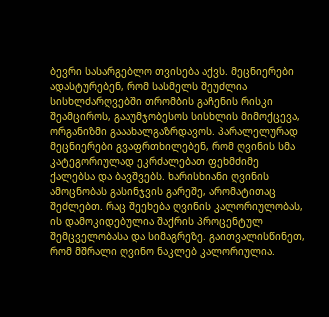ბევრი სასარგებლო თვისება აქვს. მეცნიერები ადასტურებენ, რომ სასმელს შეუძლია სისხლძარღვებში თრომბის გაჩენის რისკი შეამციროს, გააუმჯობესოს სისხლის მიმოქცევა, ორგანიზმი გააახალგაზრდავოს. პარალელურად მეცნიერები გვაფრთხილებენ, რომ ღვინის სმა კატეგორიულად ეკრძალებათ ფეხმძიმე ქალებსა და ბავშვებს. ხარისხიანი ღვინის ამოცნობას გასინჯვის გარეშე, არომატითაც შეძლებთ. რაც შეეხება ღვინის კალორიულობას, ის დამოკიდებულია შაქრის პროცენტულ შემცველობასა და სიმაგრეზე. გაითვალისწინეთ, რომ მშრალი ღვინო ნაკლებ კალორიულია.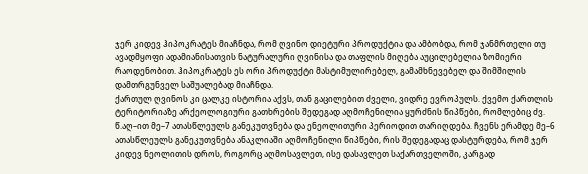ჯერ კიდევ ჰიპოკრატეს მიაჩნდა, რომ ღვინო დიეტური პროდუქტია და ამბობდა, რომ ჯანმრთელი თუ ავადმყოფი ადამიანისათვის ნატურალური ღვინისა და თაფლის მიღება აუცილებელია ზომიერი რაოდენობით. ჰიპოკრატეს ეს ორი პროდუქტი მასტიმულირებელ, გამამხნევებელ და შიმშილის დამთრგუნველ საშუალებად მიაჩნდა.
ქართულ ღვინოს კი ცალკე ისტორია აქვს, თან გაცილებით ძველი, ვიდრე ევროპულს. ქვემო ქართლის ტერიტორიაზე არქეოლოგიური გათხრების შედეგად აღმოჩენილია ყურძნის წიპწები, რომლებიც ძვ. წ.აღ–ით მე–7 ათასწლეულს განეკუთვნება და ენეოლითური პერიოდით თარიღდება. ჩვენს ერამდე მე–6 ათასწლეულს განეკუთვნება ანაკლიაში აღმოჩენილი წიპწები, რის შედეგადაც დასტურდება, რომ ჯერ კიდევ ნეოლითის დროს, როგორც აღმოსავლეთ, ისე დასავლეთ საქართველოში, კარგად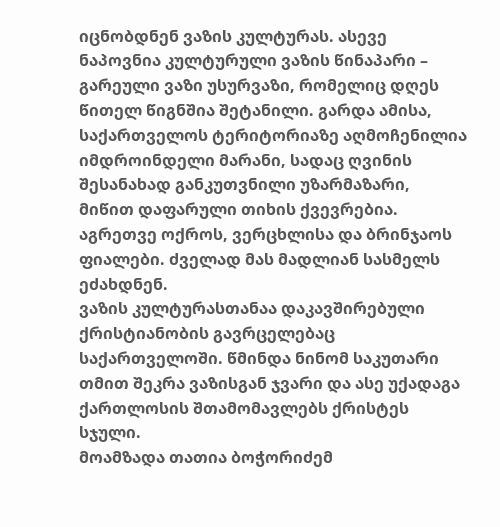იცნობდნენ ვაზის კულტურას. ასევე ნაპოვნია კულტურული ვაზის წინაპარი – გარეული ვაზი უსურვაზი, რომელიც დღეს წითელ წიგნშია შეტანილი. გარდა ამისა, საქართველოს ტერიტორიაზე აღმოჩენილია იმდროინდელი მარანი, სადაც ღვინის შესანახად განკუთვნილი უზარმაზარი, მიწით დაფარული თიხის ქვევრებია. აგრეთვე ოქროს, ვერცხლისა და ბრინჯაოს ფიალები. ძველად მას მადლიან სასმელს ეძახდნენ.
ვაზის კულტურასთანაა დაკავშირებული ქრისტიანობის გავრცელებაც საქართველოში. წმინდა ნინომ საკუთარი თმით შეკრა ვაზისგან ჯვარი და ასე უქადაგა ქართლოსის შთამომავლებს ქრისტეს სჯული.
მოამზადა თათია ბოჭორიძემ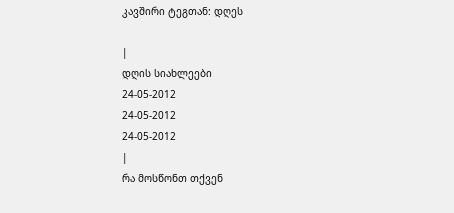კავშირი ტეგთან: დღეს

|
დღის სიახლეები
24-05-2012
24-05-2012
24-05-2012
|
რა მოსწონთ თქვენ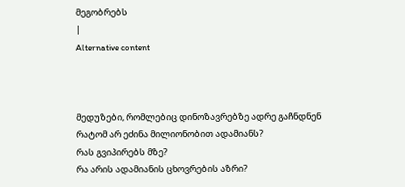მეგობრებს
|
Alternative content



მედუზები, რომლებიც დინოზავრებზე ადრე გაჩნდნენ
რატომ არ ეძინა მილიონობით ადამიანს?
რას გვიპირებს მზე?
რა არის ადამიანის ცხოვრების აზრი?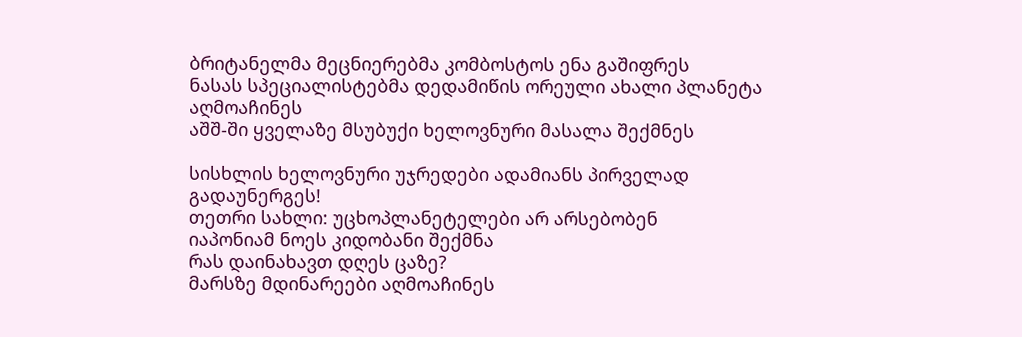ბრიტანელმა მეცნიერებმა კომბოსტოს ენა გაშიფრეს
ნასას სპეციალისტებმა დედამიწის ორეული ახალი პლანეტა აღმოაჩინეს
აშშ-ში ყველაზე მსუბუქი ხელოვნური მასალა შექმნეს

სისხლის ხელოვნური უჯრედები ადამიანს პირველად გადაუნერგეს!
თეთრი სახლი: უცხოპლანეტელები არ არსებობენ
იაპონიამ ნოეს კიდობანი შექმნა
რას დაინახავთ დღეს ცაზე?
მარსზე მდინარეები აღმოაჩინეს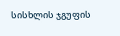სისხლის ჯგუფის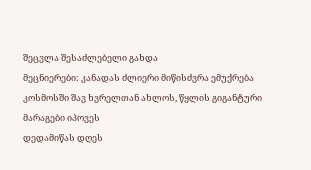შეცვლა შესაძლებელი გახდა
მეცნიერები: კანადას ძლიერი მიწისძვრა ემუქრება
კოსმოსში შავ ხვრელთან ახლოს, წყლის გიგანტური მარაგები იპოვეს
დედამიწას დღეს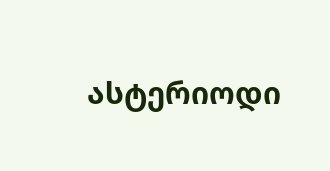ასტერიოდი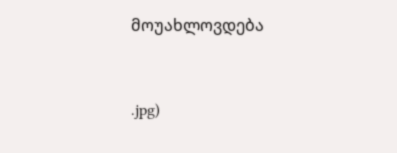მოუახლოვდება


.jpg)